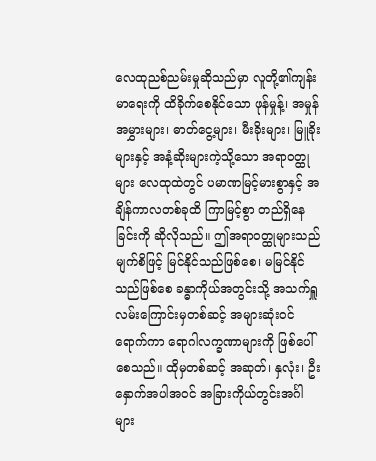လေထုညစ်ညမ်းမှုဆိုသည်မှာ လူတို့၏ကျန်းမာရေးကို ထိခိုက်စေနိုင်သော ဖုန်မှုန့်၊ အမှုန်အမွှားများ၊ ဓာတ်ငွေ့များ၊ မီးခိုးများ၊ မြူခိုးများနှင့် အနံ့ဆိုးများကဲ့သို့သော အရာဝတ္ထုများ လေထုထဲတွင် ပမာဏမြင့်မားစွာနှင့် အချိန်ကာလတစ်ခုထိ ကြာမြင့်စွာ တည်ရှိနေခြင်းကို ဆိုလိုသည်။ ဤအရာဝတ္ထုများသည် မျက်စိဖြင့် မြင်နိုင်သည်ဖြစ်စေ၊ မမြင်နိုင်သည်ဖြစ်စေ ခန္ဓာကိုယ်အတွင်းသို့ အသက်ရှူလမ်းကြောင်းမှတစ်ဆင့် အများဆုံးဝင်ရောက်ကာ ရောဂါလက္ခဏာများကို ဖြစ်ပေါ်စေသည်။ ထိုမှတစ်ဆင့် အဆုတ်၊ နှလုံး၊ ဦးနှောက်အပါအဝင် အခြားကိုယ်တွင်းအင်္ဂါများ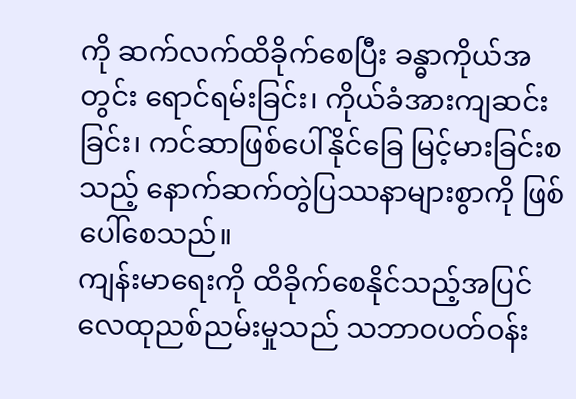ကို ဆက်လက်ထိခိုက်စေပြီး ခန္ဓာကိုယ်အတွင်း ရောင်ရမ်းခြင်း၊ ကိုယ်ခံအားကျဆင်းခြင်း၊ ကင်ဆာဖြစ်ပေါ်နိုင်ခြေ မြင့်မားခြင်းစသည့် နောက်ဆက်တွဲပြဿနာများစွာကို ဖြစ်ပေါ်စေသည်။
ကျန်းမာရေးကို ထိခိုက်စေနိုင်သည့်အပြင် လေထုညစ်ညမ်းမှုသည် သဘာဝပတ်ဝန်း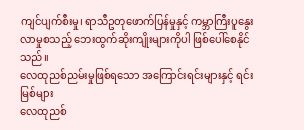ကျင်ပျက်စီးမှု၊ ရာသီဥတုဖောက်ပြန်မှုနှင့် ကမ္ဘာကြီးပူနွေးလာမှုစသည့် ဘေးထွက်ဆိုးကျိုးများကိုပါ ဖြစ်ပေါ်စေနိုင်သည်။
လေထုညစ်ညမ်းမှုဖြစ်ရသော အကြောင်းရင်းများနှင့် ရင်းမြစ်များ
လေထုညစ်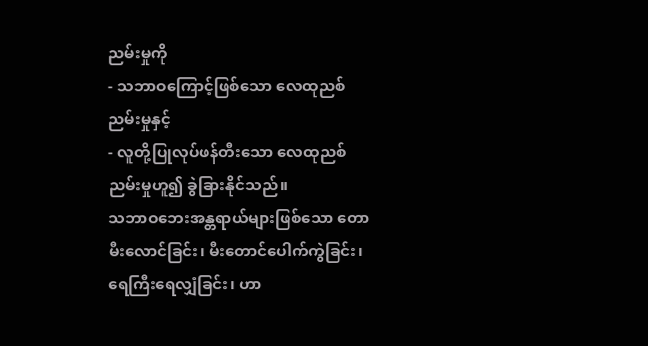ညမ်းမှုကို
- သဘာဝကြောင့်ဖြစ်သော လေထုညစ်ညမ်းမှုနှင့်
- လူတို့ပြုလုပ်ဖန်တီးသော လေထုညစ်ညမ်းမှုဟူ၍ ခွဲခြားနိုင်သည်။
သဘာဝဘေးအန္တရာယ်များဖြစ်သော တောမီးလောင်ခြင်း၊ မီးတောင်ပေါက်ကွဲခြင်း၊ ရေကြီးရေလျှံခြင်း၊ ဟာ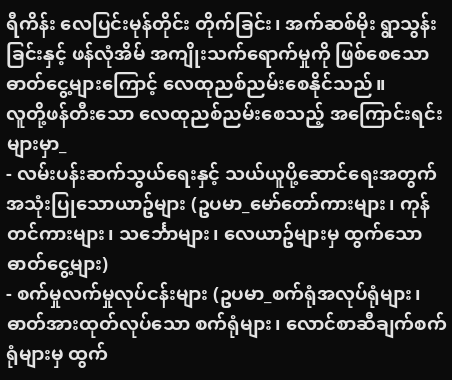ရီကိန်း လေပြင်းမုန်တိုင်း တိုက်ခြင်း၊ အက်ဆစ်မိုး ရွာသွန်းခြင်းနှင့် ဖန်လုံအိမ် အကျိုးသက်ရောက်မှုကို ဖြစ်စေသော ဓာတ်ငွေ့များကြောင့် လေထုညစ်ညမ်းစေနိုင်သည်။
လူတို့ဖန်တီးသော လေထုညစ်ညမ်းစေသည့် အကြောင်းရင်းများမှာ_
- လမ်းပန်းဆက်သွယ်ရေးနှင့် သယ်ယူပို့ဆောင်ရေးအတွက် အသုံးပြုသောယာဥ်များ (ဥပမာ_မော်တော်ကားများ၊ ကုန်တင်ကားများ၊ သင်္ဘောများ၊ လေယာဥ်များမှ ထွက်သော ဓာတ်ငွေ့များ)
- စက်မှုလက်မှုလုပ်ငန်းများ (ဥပမာ_စက်ရုံအလုပ်ရုံများ၊ ဓာတ်အားထုတ်လုပ်သော စက်ရုံများ၊ လောင်စာဆီချက်စက်ရုံများမှ ထွက်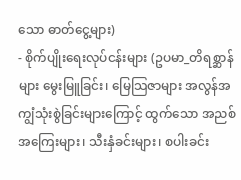သော ဓာတ်ငွေ့များ)
- စိုက်ပျိုးရေးလုပ်ငန်းများ (ဥပမာ_တိရစ္ဆာန်များ မွေးမြူခြင်း၊ မြေသြဇာများ အလွန်အကျွံသုံးစွဲခြင်းများကြောင့် ထွက်သော အညစ်အကြေးများ၊ သီးနှံခင်းများ၊ စပါးခင်း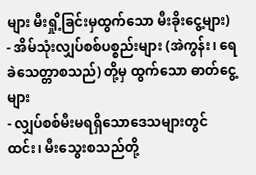များ မီးရှို့ခြင်းမှထွက်သော မီးခိုးငွေ့များ)
- အိမ်သုံးလျှပ်စစ်ပစ္စည်းများ (အဲကွန်း၊ ရေခဲသေတ္တာစသည်) တို့မှ ထွက်သော ဓာတ်ငွေ့များ
- လျှပ်စစ်မီးမရရှိသောဒေသများတွင် ထင်း၊ မီးသွေးစသည်တို့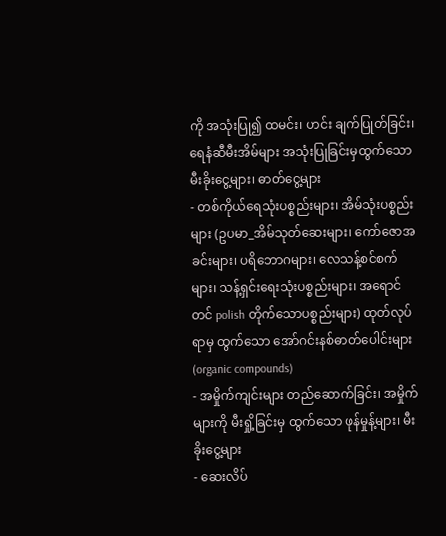ကို အသုံးပြု၍ ထမင်း၊ ဟင်း ချက်ပြုတ်ခြင်း၊ ရေနံဆီမီးအိမ်များ အသုံးပြုခြင်းမှထွက်သော မီးခိုးငွေ့များ၊ ဓာတ်ငွေ့များ
- တစ်ကိုယ်ရေသုံးပစ္စည်းများ၊ အိမ်သုံးပစ္စည်းများ (ဥပမာ_အိမ်သုတ်ဆေးများ၊ ကော်ဇောအခင်းများ၊ ပရိဘောဂများ၊ လေသန့်စင်စက်များ၊ သန့်ရှင်းရေးသုံးပစ္စည်းများ၊ အရောင်တင် polish တိုက်သောပစ္စည်းများ) ထုတ်လုပ်ရာမှ ထွက်သော အော်ဂင်းနစ်ဓာတ်ပေါင်းများ (organic compounds)
- အမှိုက်ကျင်းများ တည်ဆောက်ခြင်း၊ အမှိုက်များကို မီးရှို့ခြင်းမှ ထွက်သော ဖုန်မှုန့်များ၊ မီးခိုးငွေ့များ
- ဆေးလိပ်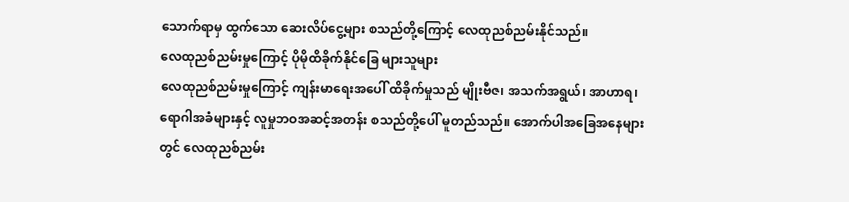သောက်ရာမှ ထွက်သော ဆေးလိပ်ငွေ့များ စသည်တို့ကြောင့် လေထုညစ်ညမ်းနိုင်သည်။
လေထုညစ်ညမ်းမှုကြောင့် ပိုမိုထိခိုက်နိုင်ခြေ များသူများ
လေထုညစ်ညမ်းမှုကြောင့် ကျန်းမာရေးအပေါ် ထိခိုက်မှုသည် မျိုးဗီဇ၊ အသက်အရွယ်၊ အာဟာရ၊ ရောဂါအခံများနှင့် လူမှုဘဝအဆင့်အတန်း စသည်တို့ပေါ် မူတည်သည်။ အောက်ပါအခြေအနေများတွင် လေထုညစ်ညမ်း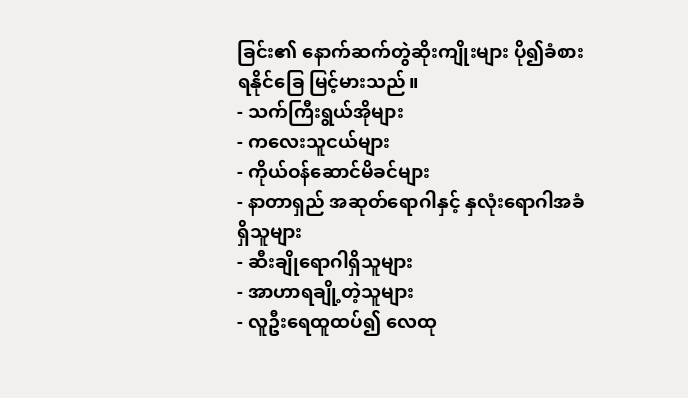ခြင်း၏ နောက်ဆက်တွဲဆိုးကျိုးများ ပို၍ခံစားရနိုင်ခြေ မြင့်မားသည်။
- သက်ကြီးရွယ်အိုများ
- ကလေးသူငယ်များ
- ကိုယ်ဝန်ဆောင်မိခင်များ
- နာတာရှည် အဆုတ်ရောဂါနှင့် နှလုံးရောဂါအခံရှိသူများ
- ဆီးချိုရောဂါရှိသူများ
- အာဟာရချို့တဲ့သူများ
- လူဦးရေထူထပ်၍ လေထု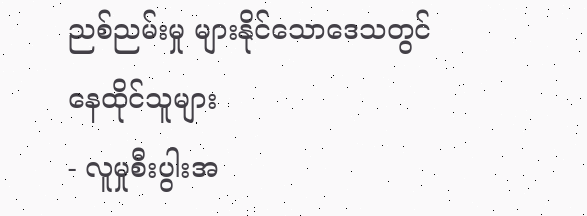ညစ်ညမ်းမှု များနိုင်သောဒေသတွင် နေထိုင်သူများ
- လူမှုစီးပွါးအ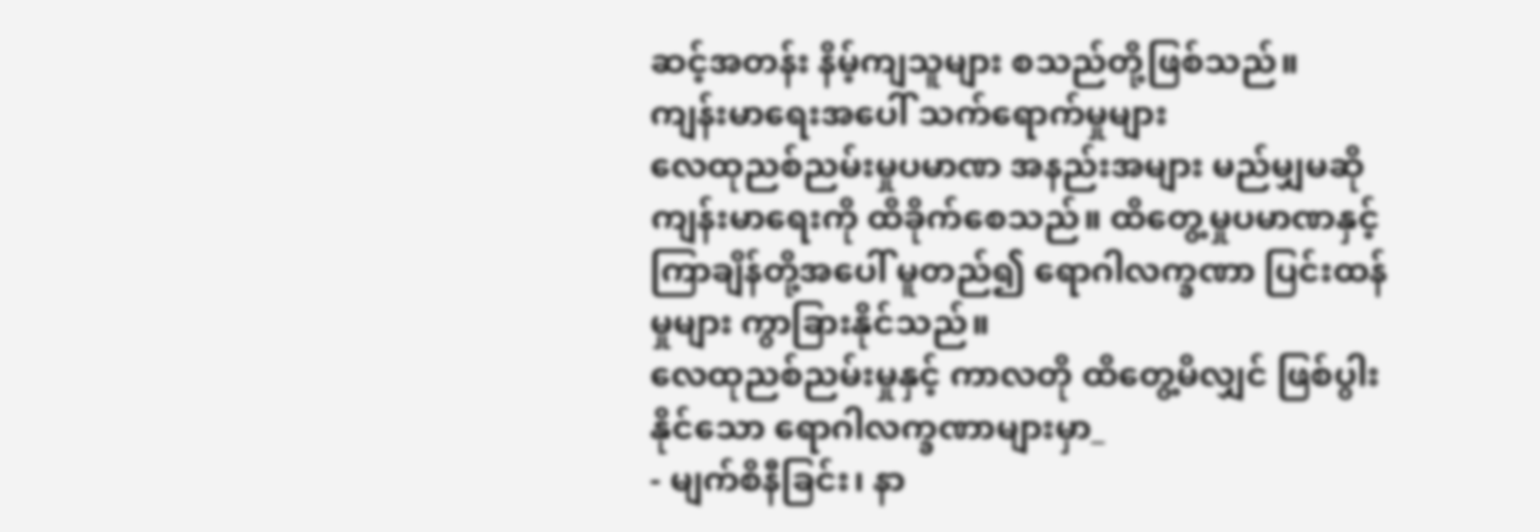ဆင့်အတန်း နိမ့်ကျသူများ စသည်တို့ဖြစ်သည်။
ကျန်းမာရေးအပေါ် သက်ရောက်မှုများ
လေထုညစ်ညမ်းမှုပမာဏ အနည်းအများ မည်မျှမဆို ကျန်းမာရေးကို ထိခိုက်စေသည်။ ထိတွေ့မှုပမာဏနှင့် ကြာချိန်တို့အပေါ် မူတည်၍ ရောဂါလက္ခဏာ ပြင်းထန်မှုများ ကွာခြားနိုင်သည်။
လေထုညစ်ညမ်းမှုနှင့် ကာလတို ထိတွေ့မိလျှင် ဖြစ်ပွါးနိုင်သော ရောဂါလက္ခဏာများမှာ_
- မျက်စိနီခြင်း၊ နာ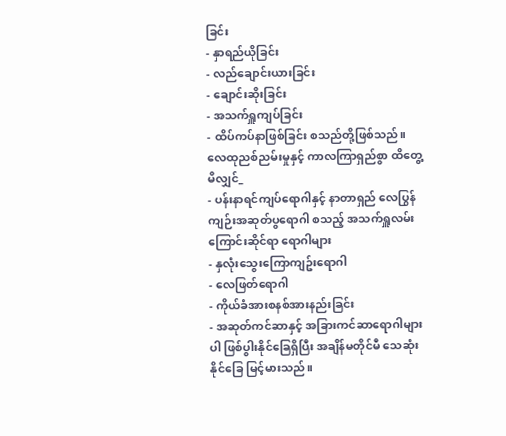ခြင်း
- နှာရည်ယိုခြင်း
- လည်ချောင်းယားခြင်း
- ချောင်းဆိုးခြင်း
- အသက်ရှူကျပ်ခြင်း
- ထိပ်ကပ်နာဖြစ်ခြင်း စသည်တို့ဖြစ်သည်။
လေထုညစ်ညမ်းမှုနှင့် ကာလကြာရှည်စွာ ထိတွေ့မိလျှင်_
- ပန်းနာရင်ကျပ်ရောဂါနှင့် နာတာရှည် လေပြွန်ကျဉ်းအဆုတ်ပွရောဂါ စသည့် အသက်ရှူလမ်းကြောင်းဆိုင်ရာ ရောဂါများ
- နှလုံးသွေးကြောကျဥ်းရောဂါ
- လေဖြတ်ရောဂါ
- ကိုယ်ခံအားစနစ်အားနည်းခြင်း
- အဆုတ်ကင်ဆာနှင့် အခြားကင်ဆာရောဂါများပါ ဖြစ်ပွါးနိုင်ခြေရှိပြီး အချိန်မတိုင်မီ သေဆုံးနိုင်ခြေ မြင့်မားသည်။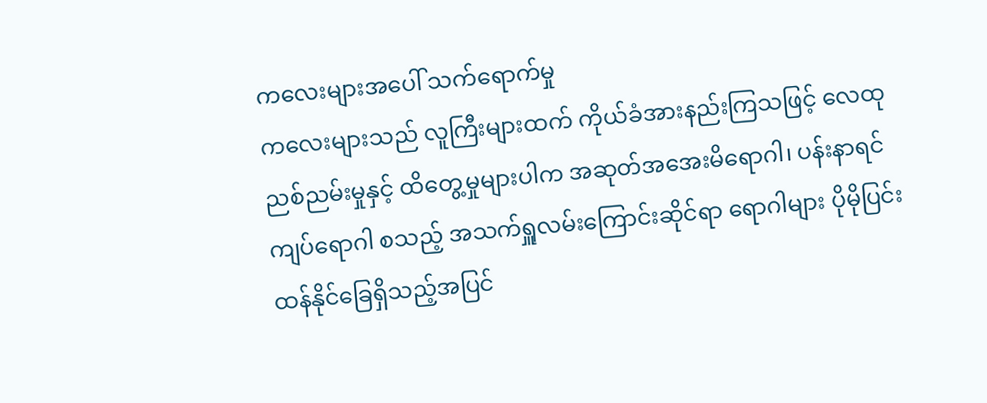ကလေးများအပေါ် သက်ရောက်မှု
ကလေးများသည် လူကြီးများထက် ကိုယ်ခံအားနည်းကြသဖြင့် လေထုညစ်ညမ်းမှုနှင့် ထိတွေ့မှုများပါက အဆုတ်အအေးမိရောဂါ၊ ပန်းနာရင်ကျပ်ရောဂါ စသည့် အသက်ရှူလမ်းကြောင်းဆိုင်ရာ ရောဂါများ ပိုမိုပြင်းထန်နိုင်ခြေရှိသည့်အပြင်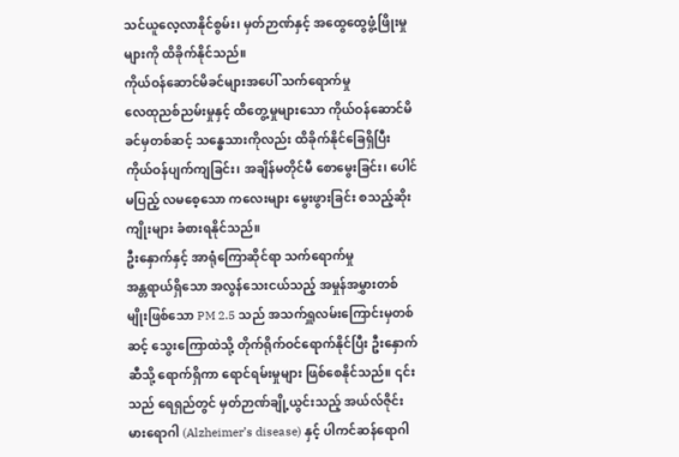သင်ယူလေ့လာနိုင်စွမ်း၊ မှတ်ဉာဏ်နှင့် အထွေထွေဖွံ့ဖြိုးမှုများကို ထိခိုက်နိုင်သည်။
ကိုယ်ဝန်ဆောင်မိခင်များအပေါ် သက်ရောက်မှု
လေထုညစ်ညမ်းမှုနှင့် ထိတွေ့မှုများသော ကိုယ်ဝန်ဆောင်မိခင်မှတစ်ဆင့် သန္ဓေသားကိုလည်း ထိခိုက်နိုင်ခြေရှိပြီး ကိုယ်ဝန်ပျက်ကျခြင်း၊ အချိန်မတိုင်မီ စောမွေးခြင်း၊ ပေါင်မပြည့် လမစေ့သော ကလေးများ မွေးဖွားခြင်း စသည့်ဆိုးကျိုးများ ခံစားရနိုင်သည်။
ဦးနှောက်နှင့် အာရုံကြောဆိုင်ရာ သက်ရောက်မှု
အန္တရာယ်ရှိသော အလွန်သေးငယ်သည့် အမှုန်အမွှားတစ်မျိုးဖြစ်သော PM 2.5 သည် အသက်ရှူလမ်းကြောင်းမှတစ်ဆင့် သွေးကြောထဲသို့ တိုက်ရိုက်ဝင်ရောက်နိုင်ပြီး ဦးနှောက်ဆီသို့ ရောက်ရှိကာ ရောင်ရမ်းမှုများ ဖြစ်စေနိုင်သည်။ ၎င်းသည် ရေရှည်တွင် မှတ်ဉာဏ်ချို့ယွင်းသည့် အယ်လ်ဇိုင်းမားရောဂါ (Alzheimer’s disease) နှင့် ပါကင်ဆန်ရောဂါ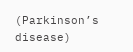(Parkinson’s disease)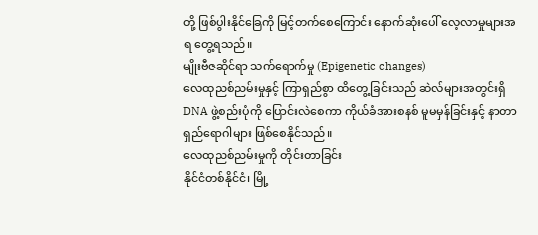တို့ ဖြစ်ပွါးနိုင်ခြေကို မြင့်တက်စေကြောင်း နောက်ဆုံးပေါ် လေ့လာမှုများအရ တွေ့ရသည်။
မျိုးဗီဇဆိုင်ရာ သက်ရောက်မှု (Epigenetic changes)
လေထုညစ်ညမ်းမှုနှင့် ကြာရှည်စွာ ထိတွေ့ခြင်းသည် ဆဲလ်များအတွင်းရှိ DNA ဖွဲ့စည်းပုံကို ပြောင်းလဲစေကာ ကိုယ်ခံအားစနစ် မူမမှန်ခြင်းနှင့် နာတာရှည်ရောဂါများ ဖြစ်စေနိုင်သည်။
လေထုညစ်ညမ်းမှုကို တိုင်းတာခြင်း
နိုင်ငံတစ်နိုင်ငံ၊ မြို့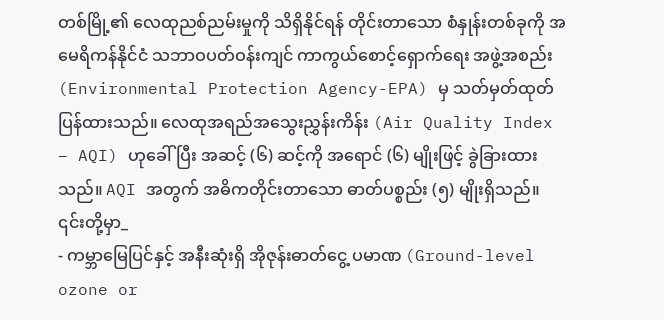တစ်မြို့၏ လေထုညစ်ညမ်းမှုကို သိရှိနိုင်ရန် တိုင်းတာသော စံနှုန်းတစ်ခုကို အမေရိကန်နိုင်ငံ သဘာဝပတ်ဝန်းကျင် ကာကွယ်စောင့်ရှောက်ရေး အဖွဲ့အစည်း (Environmental Protection Agency-EPA) မှ သတ်မှတ်ထုတ်ပြန်ထားသည်။ လေထုအရည်အသွေးညွှန်းကိန်း (Air Quality Index – AQI) ဟုခေါ်ပြီး အဆင့် (၆) ဆင့်ကို အရောင် (၆) မျိုးဖြင့် ခွဲခြားထားသည်။ AQI အတွက် အဓိကတိုင်းတာသော ဓာတ်ပစ္စည်း (၅) မျိုးရှိသည်။ ၎င်းတို့မှာ_
- ကမ္ဘာမြေပြင်နှင့် အနီးဆုံးရှိ အိုဇုန်းဓာတ်ငွေ့ ပမာဏ (Ground-level ozone or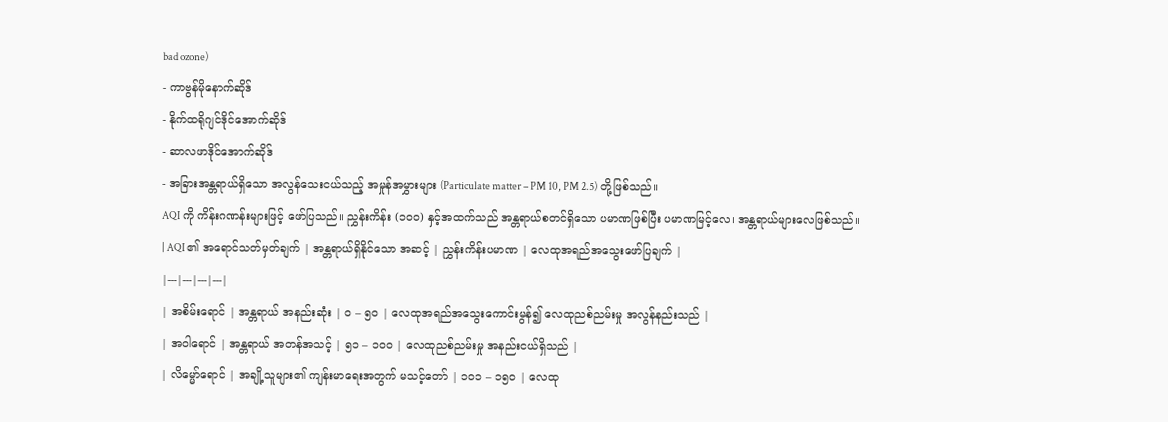bad ozone)
- ကာဗွန်မိုနောက်ဆိုဒ်
- နိုက်ထရိုဂျင်ဒိုင်အောက်ဆိုဒ်
- ဆာလဖာဒိုင်အောက်ဆိုဒ်
- အခြားအန္တရာယ်ရှိသော အလွန်သေးငယ်သည့် အမှုန်အမွှားများ (Particulate matter – PM 10, PM 2.5) တို့ဖြစ်သည်။
AQI ကို ကိန်းဂဏန်းများဖြင့် ဖော်ပြသည်။ ညွှန်းကိန်း (၁၀၀) နှင့်အထက်သည် အန္တရာယ်စတင်ရှိသော ပမာဏဖြစ်ပြီး ပမာဏမြင့်လေ၊ အန္တရာယ်များလေဖြစ်သည်။
| AQI ၏ အရောင်သတ်မှတ်ချက် | အန္တရာယ်ရှိနိုင်သော အဆင့် | ညွှန်းကိန်းပမာဏ | လေထုအရည်အသွေးဖော်ပြချက် |
|---|---|---|---|
| အစိမ်းရောင် | အန္တရာယ် အနည်းဆုံး | ၀ – ၅၀ | လေထုအရည်အသွေးကောင်းမွန်၍ လေထုညစ်ညမ်းမှု အလွန်နည်းသည် |
| အဝါရောင် | အန္တရာယ် အတန်အသင့် | ၅၁ – ၁၀၀ | လေထုညစ်ညမ်းမှု အနည်းငယ်ရှိသည် |
| လိမ္မော်ရောင် | အချို့သူများ၏ ကျန်းမာရေးအတွက် မသင့်တော် | ၁၀၁ – ၁၅၀ | လေထု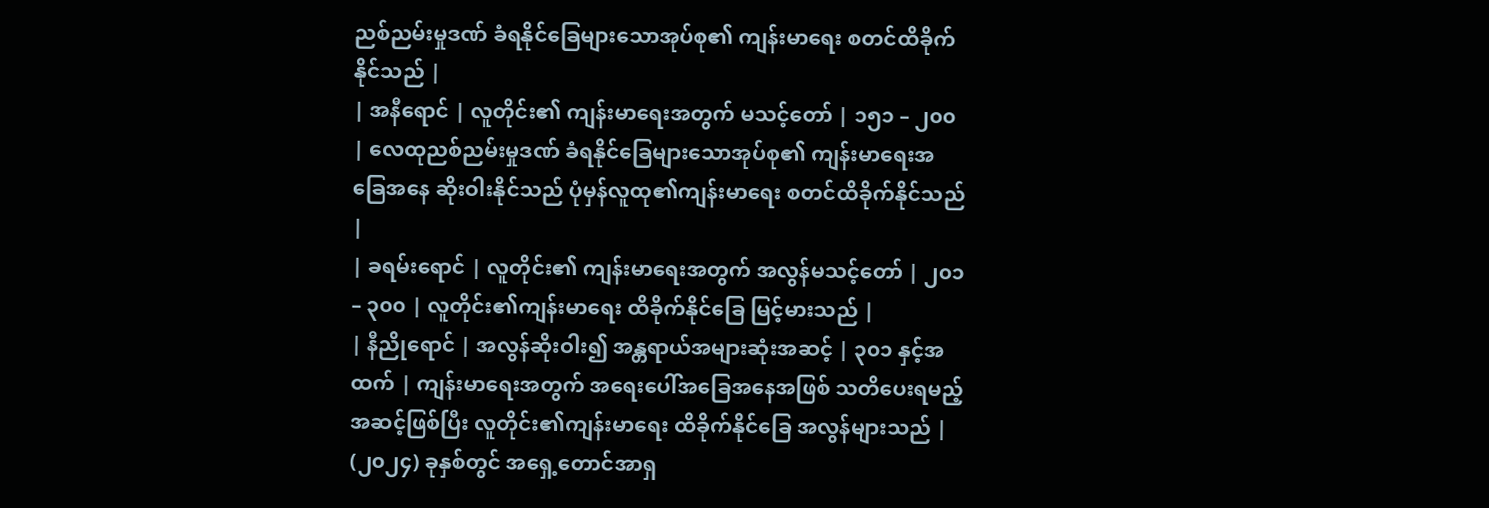ညစ်ညမ်းမှုဒဏ် ခံရနိုင်ခြေများသောအုပ်စု၏ ကျန်းမာရေး စတင်ထိခိုက်နိုင်သည် |
| အနီရောင် | လူတိုင်း၏ ကျန်းမာရေးအတွက် မသင့်တော် | ၁၅၁ – ၂၀၀ | လေထုညစ်ညမ်းမှုဒဏ် ခံရနိုင်ခြေများသောအုပ်စု၏ ကျန်းမာရေးအခြေအနေ ဆိုးဝါးနိုင်သည် ပုံမှန်လူထု၏ကျန်းမာရေး စတင်ထိခိုက်နိုင်သည် |
| ခရမ်းရောင် | လူတိုင်း၏ ကျန်းမာရေးအတွက် အလွန်မသင့်တော် | ၂၀၁ – ၃၀၀ | လူတိုင်း၏ကျန်းမာရေး ထိခိုက်နိုင်ခြေ မြင့်မားသည် |
| နီညိုရောင် | အလွန်ဆိုးဝါး၍ အန္တရာယ်အများဆုံးအဆင့် | ၃၀၁ နှင့်အထက် | ကျန်းမာရေးအတွက် အရေးပေါ်အခြေအနေအဖြစ် သတိပေးရမည့်အဆင့်ဖြစ်ပြီး လူတိုင်း၏ကျန်းမာရေး ထိခိုက်နိုင်ခြေ အလွန်များသည် |
(၂၀၂၄) ခုနှစ်တွင် အရှေ့တောင်အာရှ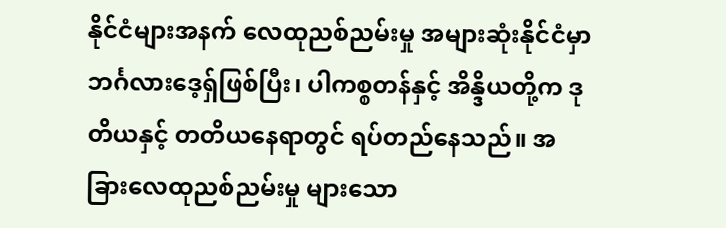နိုင်ငံများအနက် လေထုညစ်ညမ်းမှု အများဆုံးနိုင်ငံမှာ ဘင်္ဂလားဒေ့ရှ်ဖြစ်ပြီး၊ ပါကစ္စတန်နှင့် အိန္ဒိယတို့က ဒုတိယနှင့် တတိယနေရာတွင် ရပ်တည်နေသည်။ အခြားလေထုညစ်ညမ်းမှု များသော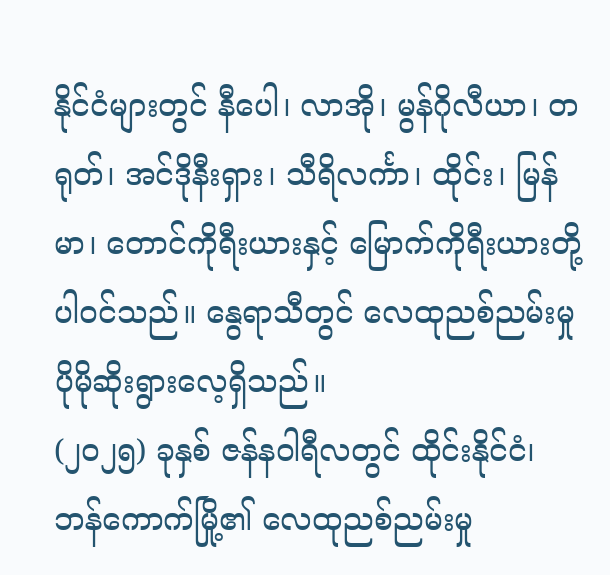နိုင်ငံများတွင် နီပေါ၊ လာအို၊ မွန်ဂိုလီယာ၊ တရုတ်၊ အင်ဒိုနီးရှား၊ သီရိလင်္ကာ၊ ထိုင်း၊ မြန်မာ၊ တောင်ကိုရီးယားနှင့် မြောက်ကိုရီးယားတို့ ပါဝင်သည်။ နွေရာသီတွင် လေထုညစ်ညမ်းမှု ပိုမိုဆိုးရွားလေ့ရှိသည်။
(၂၀၂၅) ခုနှစ် ဇန်နဝါရီလတွင် ထိုင်းနိုင်ငံ၊ ဘန်ကောက်မြို့၏ လေထုညစ်ညမ်းမှု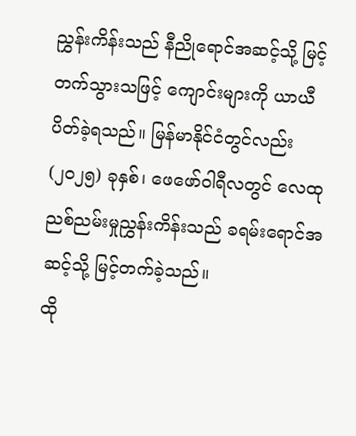ညွှန်းကိန်းသည် နီညိုရောင်အဆင့်သို့ မြင့်တက်သွားသဖြင့် ကျောင်းများကို ယာယီပိတ်ခဲ့ရသည်။ မြန်မာနိုင်ငံတွင်လည်း (၂၀၂၅) ခုနှစ်၊ ဖေဖော်ဝါရီလတွင် လေထုညစ်ညမ်းမှုညွှန်းကိန်းသည် ခရမ်းရောင်အဆင့်သို့ မြင့်တက်ခဲ့သည်။
ထို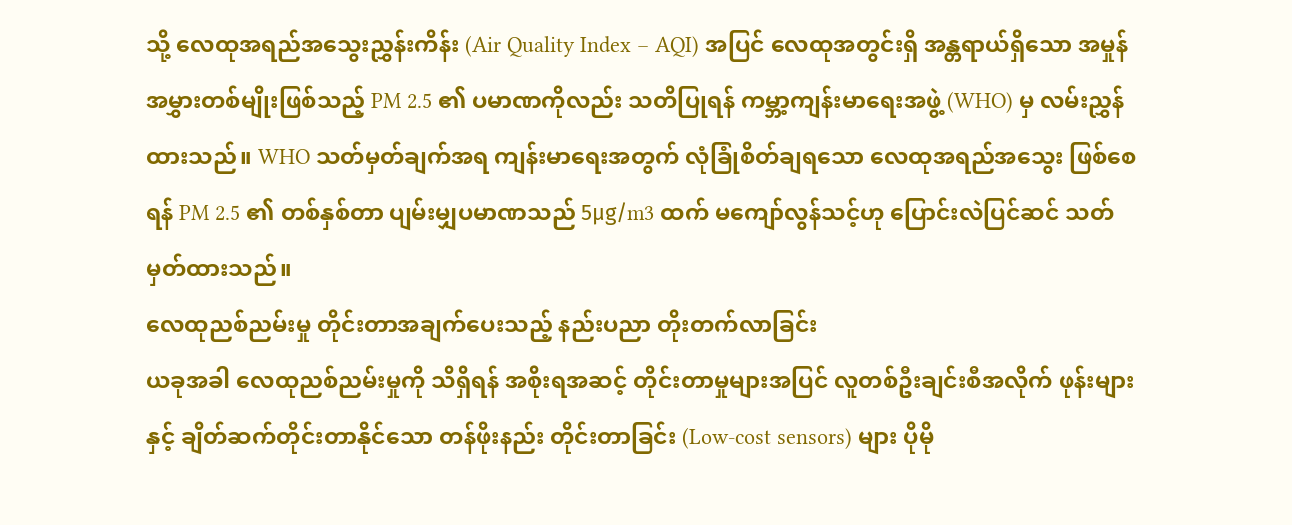သို့ လေထုအရည်အသွေးညွှန်းကိန်း (Air Quality Index – AQI) အပြင် လေထုအတွင်းရှိ အန္တရာယ်ရှိသော အမှုန်အမွှားတစ်မျိုးဖြစ်သည့် PM 2.5 ၏ ပမာဏကိုလည်း သတိပြုရန် ကမ္ဘာ့ကျန်းမာရေးအဖွဲ့ (WHO) မှ လမ်းညွှန်ထားသည်။ WHO သတ်မှတ်ချက်အရ ကျန်းမာရေးအတွက် လုံခြုံစိတ်ချရသော လေထုအရည်အသွေး ဖြစ်စေရန် PM 2.5 ၏ တစ်နှစ်တာ ပျမ်းမျှပမာဏသည် 5μg/m3 ထက် မကျော်လွန်သင့်ဟု ပြောင်းလဲပြင်ဆင် သတ်မှတ်ထားသည်။
လေထုညစ်ညမ်းမှု တိုင်းတာအချက်ပေးသည့် နည်းပညာ တိုးတက်လာခြင်း
ယခုအခါ လေထုညစ်ညမ်းမှုကို သိရှိရန် အစိုးရအဆင့် တိုင်းတာမှုများအပြင် လူတစ်ဦးချင်းစီအလိုက် ဖုန်းများနှင့် ချိတ်ဆက်တိုင်းတာနိုင်သော တန်ဖိုးနည်း တိုင်းတာခြင်း (Low-cost sensors) များ ပိုမို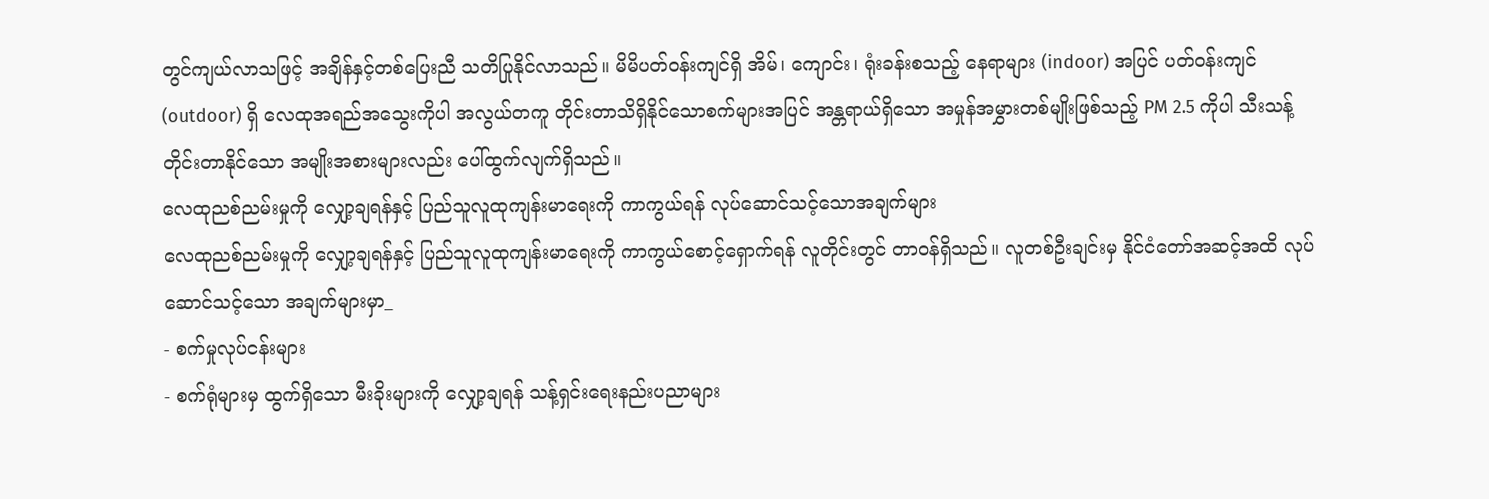တွင်ကျယ်လာသဖြင့် အချိန်နှင့်တစ်ပြေးညီ သတိပြုနိုင်လာသည်။ မိမိပတ်ဝန်းကျင်ရှိ အိမ်၊ ကျောင်း၊ ရုံးခန်းစသည့် နေရာများ (indoor) အပြင် ပတ်ဝန်းကျင် (outdoor) ရှိ လေထုအရည်အသွေးကိုပါ အလွယ်တကူ တိုင်းတာသိရှိနိုင်သောစက်များအပြင် အန္တရာယ်ရှိသော အမှုန်အမွှားတစ်မျိုးဖြစ်သည့် PM 2.5 ကိုပါ သီးသန့်တိုင်းတာနိုင်သော အမျိုးအစားများလည်း ပေါ်ထွက်လျက်ရှိသည်။
လေထုညစ်ညမ်းမှုကို လျှော့ချရန်နှင့် ပြည်သူလူထုကျန်းမာရေးကို ကာကွယ်ရန် လုပ်ဆောင်သင့်သောအချက်များ
လေထုညစ်ညမ်းမှုကို လျှော့ချရန်နှင့် ပြည်သူလူထုကျန်းမာရေးကို ကာကွယ်စောင့်ရှောက်ရန် လူတိုင်းတွင် တာဝန်ရှိသည်။ လူတစ်ဦးချင်းမှ နိုင်ငံတော်အဆင့်အထိ လုပ်ဆောင်သင့်သော အချက်များမှာ_
- စက်မှုလုပ်ငန်းများ
- စက်ရုံများမှ ထွက်ရှိသော မီးခိုးများကို လျှော့ချရန် သန့်ရှင်းရေးနည်းပညာများ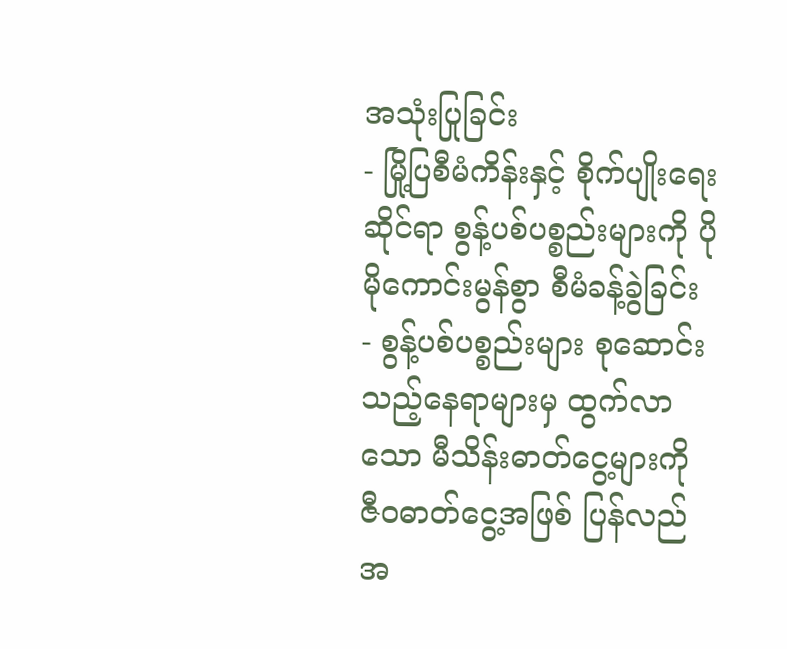အသုံးပြုခြင်း
- မြို့ပြစီမံကိန်းနှင့် စိုက်ပျိုးရေးဆိုင်ရာ စွန့်ပစ်ပစ္စည်းများကို ပိုမိုကောင်းမွန်စွာ စီမံခန့်ခွဲခြင်း
- စွန့်ပစ်ပစ္စည်းများ စုဆောင်းသည့်နေရာများမှ ထွက်လာသော မီသိန်းဓာတ်ငွေ့များကို ဇီဝဓာတ်ငွေ့အဖြစ် ပြန်လည်အ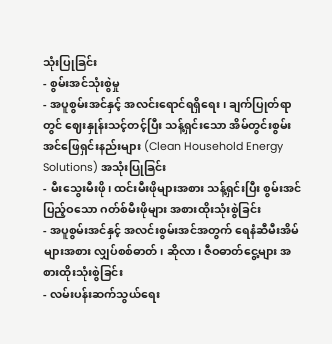သုံးပြုခြင်း
- စွမ်းအင်သုံးစွဲမှု
- အပူစွမ်းအင်နှင့် အလင်းရောင်ရရှိရေး၊ ချက်ပြုတ်ရာတွင် ဈေးနှုန်းသင့်တင့်ပြီး သန့်ရှင်းသော အိမ်တွင်းစွမ်းအင်ဖြေရှင်းနည်းများ (Clean Household Energy Solutions) အသုံးပြုခြင်း
- မီးသွေးမီးဖို၊ ထင်းမီးဖိုများအစား သန့်ရှင်းပြီး စွမ်းအင်ပြည့်ဝသော ဂတ်စ်မီးဖိုများ အစားထိုးသုံးစွဲခြင်း
- အပူစွမ်းအင်နှင့် အလင်းစွမ်းအင်အတွက် ရေနံဆီမီးအိမ်များအစား လျှပ်စစ်ဓာတ်၊ ဆိုလာ၊ ဇီဝဓာတ်ငွေ့များ အစားထိုးသုံးစွဲခြင်း
- လမ်းပန်းဆက်သွယ်ရေး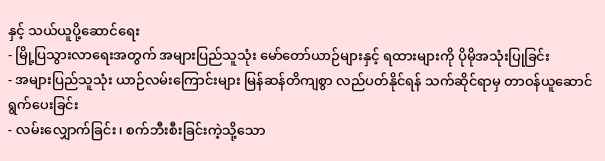နှင့် သယ်ယူပို့ဆောင်ရေး
- မြို့ပြသွားလာရေးအတွက် အများပြည်သူသုံး မော်တော်ယာဉ်များနှင့် ရထားများကို ပိုမိုအသုံးပြုခြင်း
- အများပြည်သူသုံး ယာဉ်လမ်းကြောင်းများ မြန်ဆန်တိကျစွာ လည်ပတ်နိုင်ရန် သက်ဆိုင်ရာမှ တာဝန်ယူဆောင်ရွက်ပေးခြင်း
- လမ်းလျှောက်ခြင်း၊ စက်ဘီးစီးခြင်းကဲ့သို့သော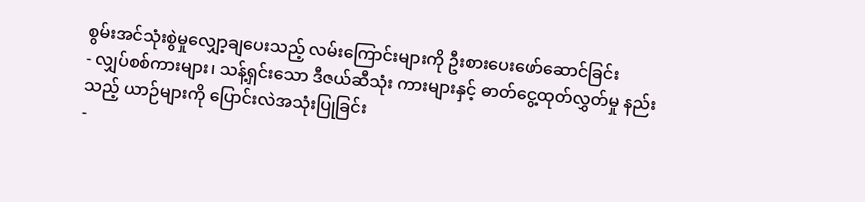စွမ်းအင်သုံးစွဲမှုလျှော့ချပေးသည့် လမ်းကြောင်းများကို ဦးစားပေးဖော်ဆောင်ခြင်း
- လျှပ်စစ်ကားများ၊ သန့်ရှင်းသော ဒီဇယ်ဆီသုံး ကားများနှင့် ဓာတ်ငွေ့ထုတ်လွှတ်မှု နည်းသည့် ယာဉ်များကို ပြောင်းလဲအသုံးပြုခြင်း
-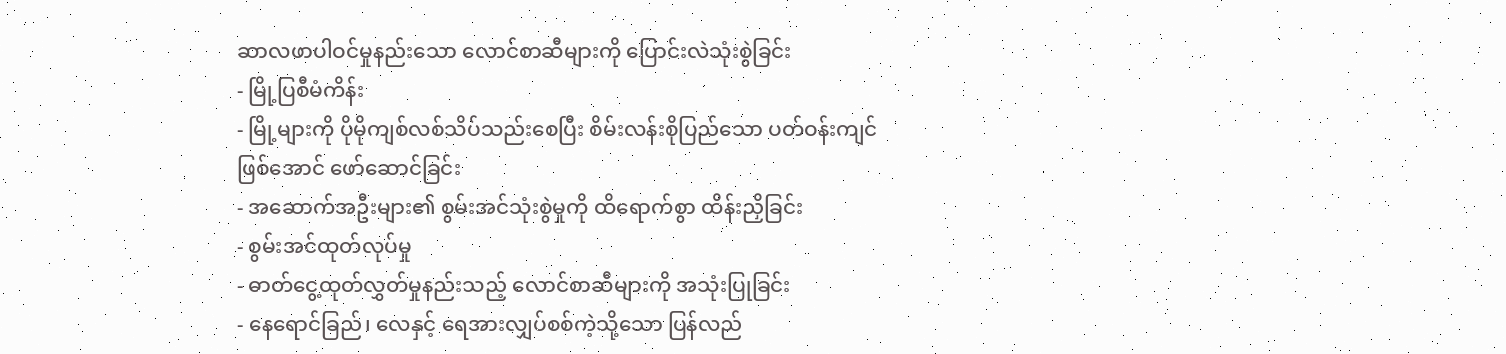ဆာလဖာပါဝင်မှုနည်းသော လောင်စာဆီများကို ပြောင်းလဲသုံးစွဲခြင်း
- မြို့ပြစီမံကိန်း
- မြို့များကို ပိုမိုကျစ်လစ်သိပ်သည်းစေပြီး စိမ်းလန်းစိုပြည်သော ပတ်ဝန်းကျင်ဖြစ်အောင် ဖော်ဆောင်ခြင်း
- အဆောက်အဦးများ၏ စွမ်းအင်သုံးစွဲမှုကို ထိရောက်စွာ ထိန်းညှိခြင်း
- စွမ်းအင်ထုတ်လုပ်မှု
- ဓာတ်ငွေ့ထုတ်လွှတ်မှုနည်းသည့် လောင်စာဆီများကို အသုံးပြုခြင်း
- နေရောင်ခြည်၊ လေနှင့် ရေအားလျှပ်စစ်ကဲ့သို့သော ပြန်လည်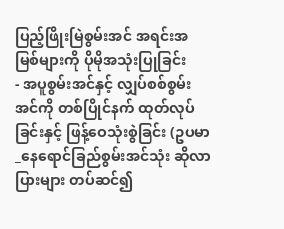ပြည့်ဖြိုးမြဲစွမ်းအင် အရင်းအမြစ်များကို ပိုမိုအသုံးပြုခြင်း
- အပူစွမ်းအင်နှင့် လျှပ်စစ်စွမ်းအင်ကို တစ်ပြိုင်နက် ထုတ်လုပ်ခြင်းနှင့် ဖြန့်ဝေသုံးစွဲခြင်း (ဥပမာ_နေရောင်ခြည်စွမ်းအင်သုံး ဆိုလာပြားများ တပ်ဆင်၍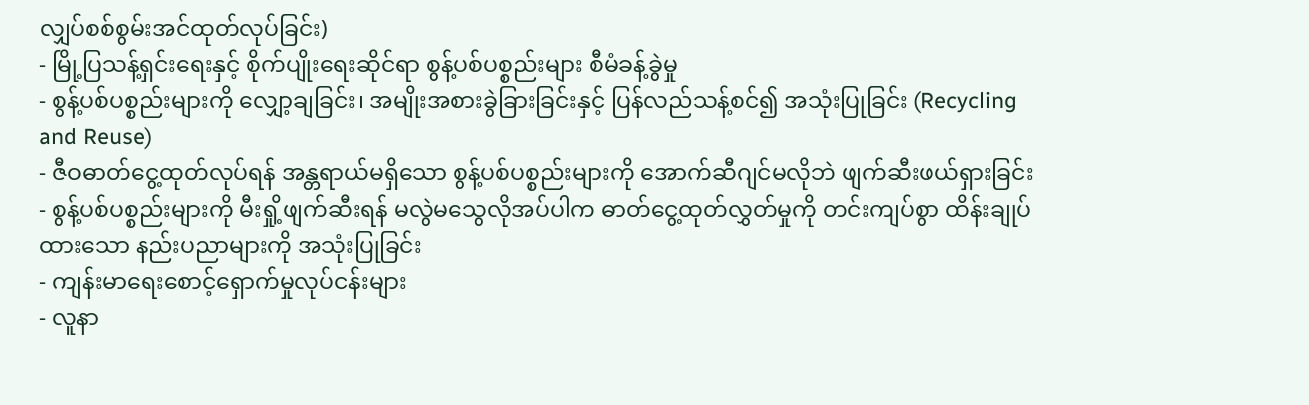လျှပ်စစ်စွမ်းအင်ထုတ်လုပ်ခြင်း)
- မြို့ပြသန့်ရှင်းရေးနှင့် စိုက်ပျိုးရေးဆိုင်ရာ စွန့်ပစ်ပစ္စည်းများ စီမံခန့်ခွဲမှု
- စွန့်ပစ်ပစ္စည်းများကို လျှော့ချခြင်း၊ အမျိုးအစားခွဲခြားခြင်းနှင့် ပြန်လည်သန့်စင်၍ အသုံးပြုခြင်း (Recycling and Reuse)
- ဇီဝဓာတ်ငွေ့ထုတ်လုပ်ရန် အန္တရာယ်မရှိသော စွန့်ပစ်ပစ္စည်းများကို အောက်ဆီဂျင်မလိုဘဲ ဖျက်ဆီးဖယ်ရှားခြင်း
- စွန့်ပစ်ပစ္စည်းများကို မီးရှို့ဖျက်ဆီးရန် မလွဲမသွေလိုအပ်ပါက ဓာတ်ငွေ့ထုတ်လွှတ်မှုကို တင်းကျပ်စွာ ထိန်းချုပ်ထားသော နည်းပညာများကို အသုံးပြုခြင်း
- ကျန်းမာရေးစောင့်ရှောက်မှုလုပ်ငန်းများ
- လူနာ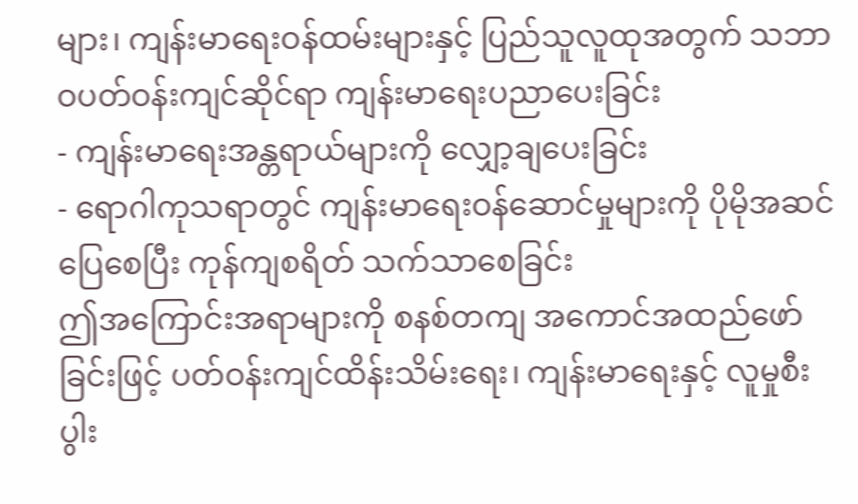များ၊ ကျန်းမာရေးဝန်ထမ်းများနှင့် ပြည်သူလူထုအတွက် သဘာဝပတ်ဝန်းကျင်ဆိုင်ရာ ကျန်းမာရေးပညာပေးခြင်း
- ကျန်းမာရေးအန္တရာယ်များကို လျှော့ချပေးခြင်း
- ရောဂါကုသရာတွင် ကျန်းမာရေးဝန်ဆောင်မှုများကို ပိုမိုအဆင်ပြေစေပြီး ကုန်ကျစရိတ် သက်သာစေခြင်း
ဤအကြောင်းအရာများကို စနစ်တကျ အကောင်အထည်ဖော်ခြင်းဖြင့် ပတ်ဝန်းကျင်ထိန်းသိမ်းရေး၊ ကျန်းမာရေးနှင့် လူမှုစီးပွါး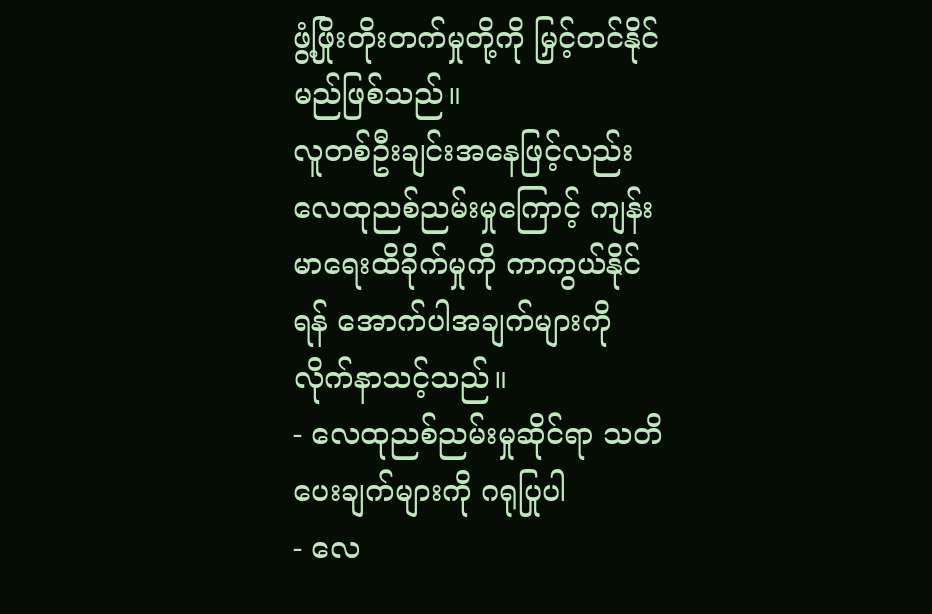ဖွံ့ဖြိုးတိုးတက်မှုတို့ကို မြှင့်တင်နိုင်မည်ဖြစ်သည်။
လူတစ်ဦးချင်းအနေဖြင့်လည်း လေထုညစ်ညမ်းမှုကြောင့် ကျန်းမာရေးထိခိုက်မှုကို ကာကွယ်နိုင်ရန် အောက်ပါအချက်များကို လိုက်နာသင့်သည်။
- လေထုညစ်ညမ်းမှုဆိုင်ရာ သတိပေးချက်များကို ဂရုပြုပါ
- လေ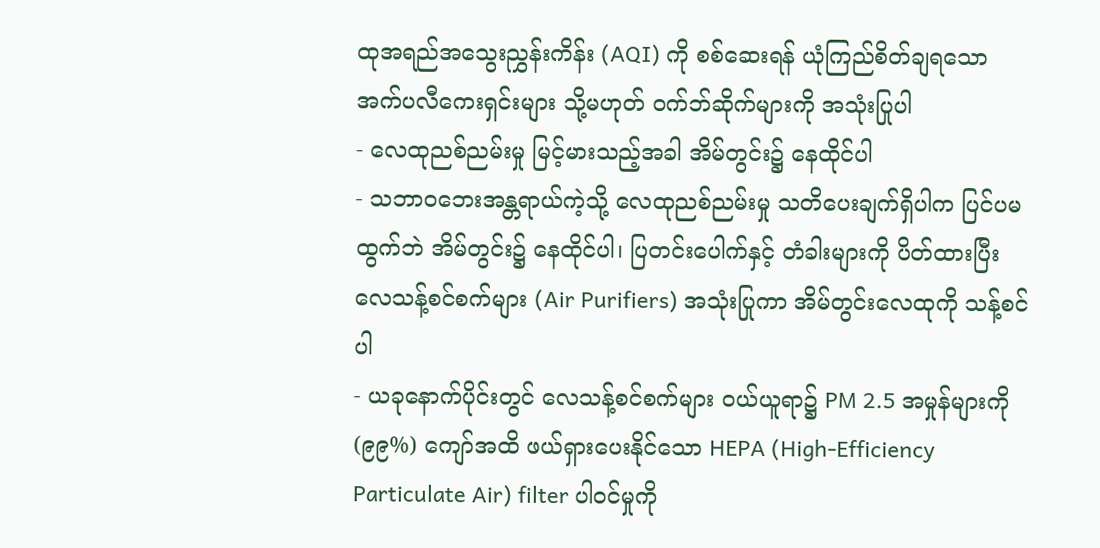ထုအရည်အသွေးညွှန်းကိန်း (AQI) ကို စစ်ဆေးရန် ယုံကြည်စိတ်ချရသော အက်ပလီကေးရှင်းများ သို့မဟုတ် ဝက်ဘ်ဆိုက်များကို အသုံးပြုပါ
- လေထုညစ်ညမ်းမှု မြင့်မားသည့်အခါ အိမ်တွင်း၌ နေထိုင်ပါ
- သဘာဝဘေးအန္တရာယ်ကဲ့သို့ လေထုညစ်ညမ်းမှု သတိပေးချက်ရှိပါက ပြင်ပမထွက်ဘဲ အိမ်တွင်း၌ နေထိုင်ပါ၊ ပြတင်းပေါက်နှင့် တံခါးများကို ပိတ်ထားပြီး လေသန့်စင်စက်များ (Air Purifiers) အသုံးပြုကာ အိမ်တွင်းလေထုကို သန့်စင်ပါ
- ယခုနောက်ပိုင်းတွင် လေသန့်စင်စက်များ ဝယ်ယူရာ၌ PM 2.5 အမှုန်များကို (၉၉%) ကျော်အထိ ဖယ်ရှားပေးနိုင်သော HEPA (High-Efficiency Particulate Air) filter ပါဝင်မှုကို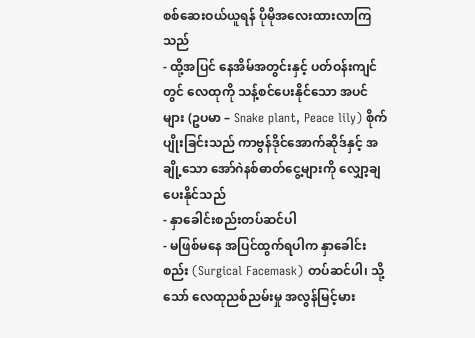စစ်ဆေးဝယ်ယူရန် ပိုမိုအလေးထားလာကြသည်
- ထို့အပြင် နေအိမ်အတွင်းနှင့် ပတ်ဝန်းကျင်တွင် လေထုကို သန့်စင်ပေးနိုင်သော အပင်များ (ဥပမာ – Snake plant, Peace lily) စိုက်ပျိုးခြင်းသည် ကာဗွန်ဒိုင်အောက်ဆိုဒ်နှင့် အချို့သော အော်ဂဲနစ်ဓာတ်ငွေ့များကို လျှော့ချပေးနိုင်သည်
- နှာခေါင်းစည်းတပ်ဆင်ပါ
- မဖြစ်မနေ အပြင်ထွက်ရပါက နှာခေါင်းစည်း (Surgical Facemask) တပ်ဆင်ပါ၊ သို့သော် လေထုညစ်ညမ်းမှု အလွန်မြင့်မား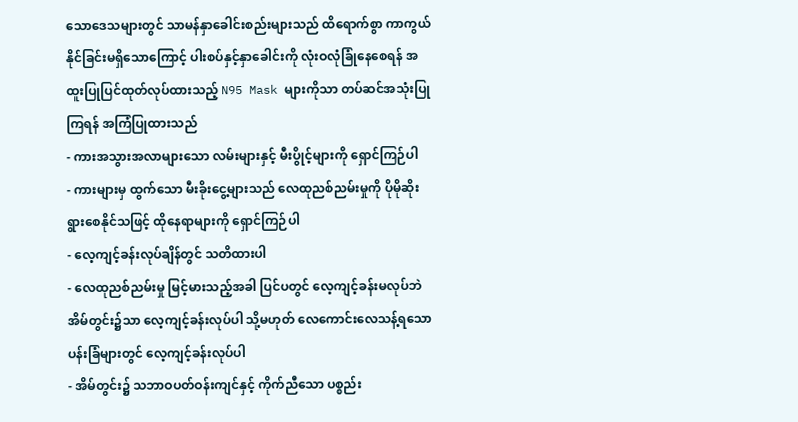သောဒေသများတွင် သာမန်နှာခေါင်းစည်းများသည် ထိရောက်စွာ ကာကွယ်နိုင်ခြင်းမရှိသောကြောင့် ပါးစပ်နှင့်နှာခေါင်းကို လုံးဝလုံခြုံနေစေရန် အထူးပြုပြင်ထုတ်လုပ်ထားသည့် N95 Mask များကိုသာ တပ်ဆင်အသုံးပြုကြရန် အကြံပြုထားသည်
- ကားအသွားအလာများသော လမ်းများနှင့် မီးပွိုင့်များကို ရှောင်ကြဉ်ပါ
- ကားများမှ ထွက်သော မီးခိုးငွေ့များသည် လေထုညစ်ညမ်းမှုကို ပိုမိုဆိုးရွားစေနိုင်သဖြင့် ထိုနေရာများကို ရှောင်ကြဉ်ပါ
- လေ့ကျင့်ခန်းလုပ်ချိန်တွင် သတိထားပါ
- လေထုညစ်ညမ်းမှု မြင့်မားသည့်အခါ ပြင်ပတွင် လေ့ကျင့်ခန်းမလုပ်ဘဲ အိမ်တွင်း၌သာ လေ့ကျင့်ခန်းလုပ်ပါ သို့မဟုတ် လေကောင်းလေသန့်ရသော ပန်းခြံများတွင် လေ့ကျင့်ခန်းလုပ်ပါ
- အိမ်တွင်း၌ သဘာဝပတ်ဝန်းကျင်နှင့် ကိုက်ညီသော ပစ္စည်း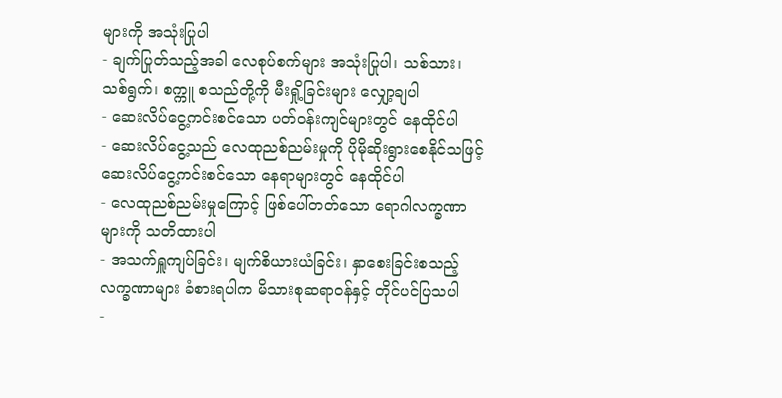များကို အသုံးပြုပါ
- ချက်ပြုတ်သည့်အခါ လေစုပ်စက်များ အသုံးပြုပါ၊ သစ်သား၊ သစ်ရွက်၊ စက္ကူ စသည်တို့ကို မီးရှို့ခြင်းများ လျှော့ချပါ
- ဆေးလိပ်ငွေ့ကင်းစင်သော ပတ်ဝန်းကျင်များတွင် နေထိုင်ပါ
- ဆေးလိပ်ငွေ့သည် လေထုညစ်ညမ်းမှုကို ပိုမိုဆိုးရွားစေနိုင်သဖြင့် ဆေးလိပ်ငွေ့ကင်းစင်သော နေရာများတွင် နေထိုင်ပါ
- လေထုညစ်ညမ်းမှုကြောင့် ဖြစ်ပေါ်တတ်သော ရောဂါလက္ခဏာများကို သတိထားပါ
- အသက်ရှူကျပ်ခြင်း၊ မျက်စိယားယံခြင်း၊ နှာစေးခြင်းစသည့် လက္ခဏာများ ခံစားရပါက မိသားစုဆရာဝန်နှင့် တိုင်ပင်ပြသပါ
-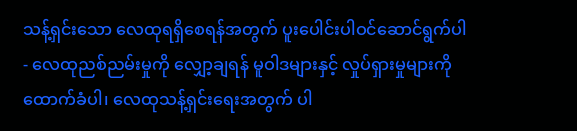သန့်ရှင်းသော လေထုရရှိစေရန်အတွက် ပူးပေါင်းပါဝင်ဆောင်ရွက်ပါ
- လေထုညစ်ညမ်းမှုကို လျှော့ချရန် မူဝါဒများနှင့် လှုပ်ရှားမှုများကို ထောက်ခံပါ၊ လေထုသန့်ရှင်းရေးအတွက် ပါ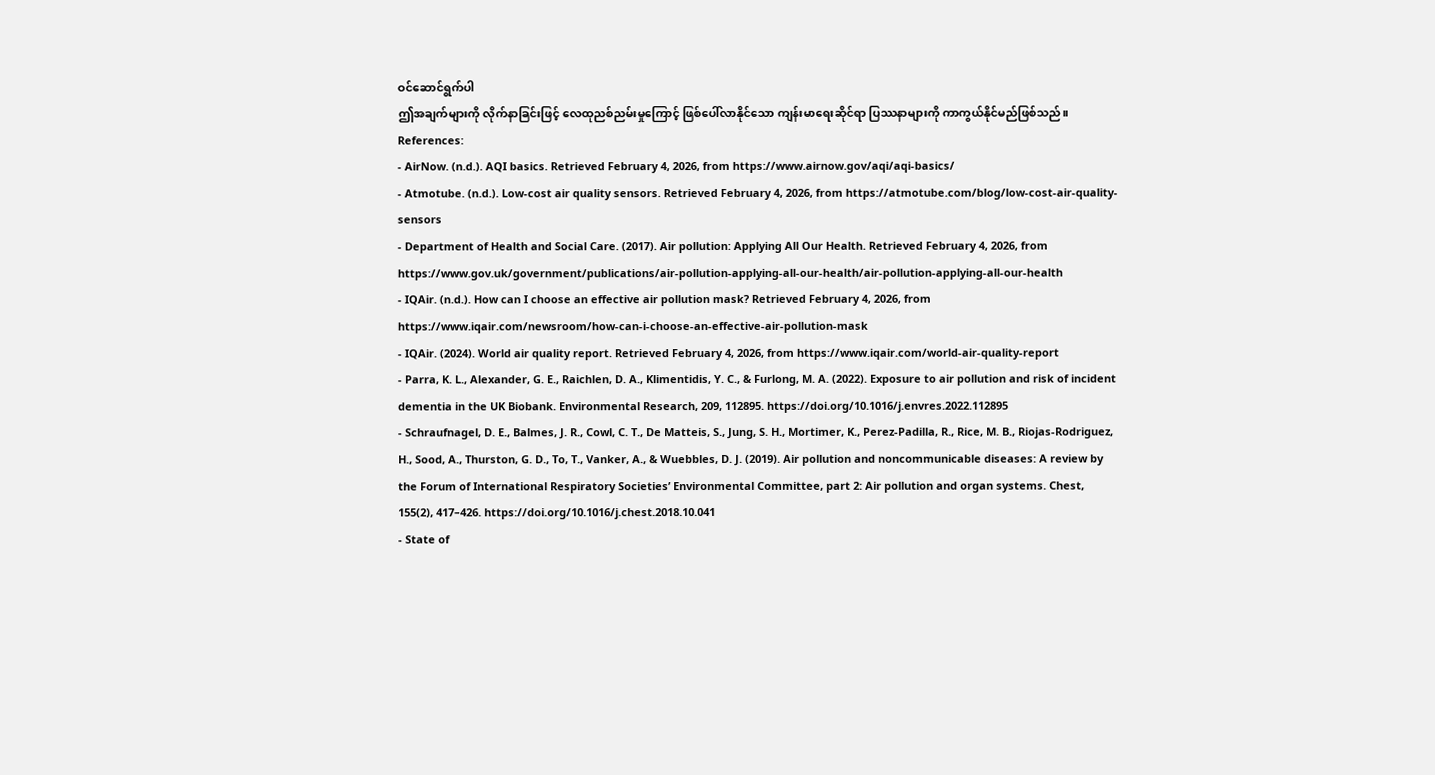ဝင်ဆောင်ရွက်ပါ
ဤအချက်များကို လိုက်နာခြင်းဖြင့် လေထုညစ်ညမ်းမှုကြောင့် ဖြစ်ပေါ်လာနိုင်သော ကျန်းမာရေးဆိုင်ရာ ပြဿနာများကို ကာကွယ်နိုင်မည်ဖြစ်သည်။
References:
- AirNow. (n.d.). AQI basics. Retrieved February 4, 2026, from https://www.airnow.gov/aqi/aqi-basics/
- Atmotube. (n.d.). Low-cost air quality sensors. Retrieved February 4, 2026, from https://atmotube.com/blog/low-cost-air-quality-sensors
- Department of Health and Social Care. (2017). Air pollution: Applying All Our Health. Retrieved February 4, 2026, from https://www.gov.uk/government/publications/air-pollution-applying-all-our-health/air-pollution-applying-all-our-health
- IQAir. (n.d.). How can I choose an effective air pollution mask? Retrieved February 4, 2026, from https://www.iqair.com/newsroom/how-can-i-choose-an-effective-air-pollution-mask
- IQAir. (2024). World air quality report. Retrieved February 4, 2026, from https://www.iqair.com/world-air-quality-report
- Parra, K. L., Alexander, G. E., Raichlen, D. A., Klimentidis, Y. C., & Furlong, M. A. (2022). Exposure to air pollution and risk of incident dementia in the UK Biobank. Environmental Research, 209, 112895. https://doi.org/10.1016/j.envres.2022.112895
- Schraufnagel, D. E., Balmes, J. R., Cowl, C. T., De Matteis, S., Jung, S. H., Mortimer, K., Perez-Padilla, R., Rice, M. B., Riojas-Rodriguez, H., Sood, A., Thurston, G. D., To, T., Vanker, A., & Wuebbles, D. J. (2019). Air pollution and noncommunicable diseases: A review by the Forum of International Respiratory Societies’ Environmental Committee, part 2: Air pollution and organ systems. Chest, 155(2), 417–426. https://doi.org/10.1016/j.chest.2018.10.041
- State of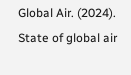Global Air. (2024). State of global air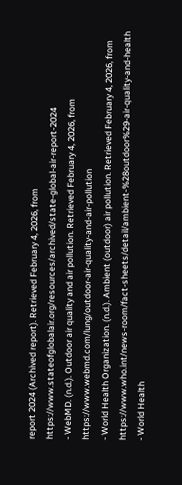report 2024 (Archived report). Retrieved February 4, 2026, from https://www.stateofglobalair.org/resources/archived/state-global-air-report-2024
- WebMD. (n.d.). Outdoor air quality and air pollution. Retrieved February 4, 2026, from https://www.webmd.com/lung/outdoor-air-quality-and-air-pollution
- World Health Organization. (n.d.). Ambient (outdoor) air pollution. Retrieved February 4, 2026, from https://www.who.int/news-room/fact-sheets/detail/ambient-%28outdoor%29-air-quality-and-health
- World Health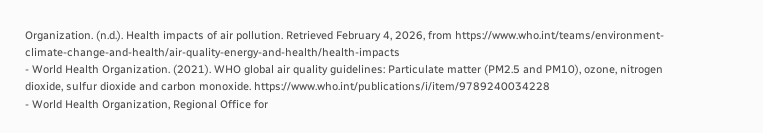Organization. (n.d.). Health impacts of air pollution. Retrieved February 4, 2026, from https://www.who.int/teams/environment-climate-change-and-health/air-quality-energy-and-health/health-impacts
- World Health Organization. (2021). WHO global air quality guidelines: Particulate matter (PM2.5 and PM10), ozone, nitrogen dioxide, sulfur dioxide and carbon monoxide. https://www.who.int/publications/i/item/9789240034228
- World Health Organization, Regional Office for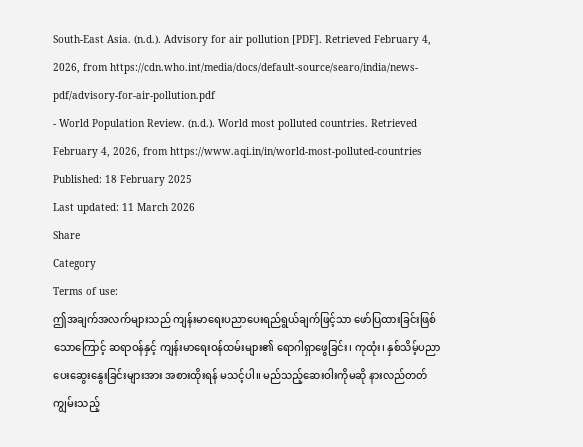South-East Asia. (n.d.). Advisory for air pollution [PDF]. Retrieved February 4, 2026, from https://cdn.who.int/media/docs/default-source/searo/india/news-pdf/advisory-for-air-pollution.pdf
- World Population Review. (n.d.). World most polluted countries. Retrieved February 4, 2026, from https://www.aqi.in/in/world-most-polluted-countries
Published: 18 February 2025
Last updated: 11 March 2026
Share
Category
Terms of use:
ဤအချက်အလက်များသည် ကျန်းမာရေးပညာပေးရည်ရွယ်ချက်ဖြင့်သာ ဖော်ပြထားခြင်းဖြစ်သောကြောင့် ဆရာဝန်နှင့် ကျန်းမာရေးဝန်ထမ်းများ၏ ရောဂါရှာဖွေခြင်း၊ ကုထုံး၊ နှစ်သိမ့်ပညာပေးဆွေးနွေးခြင်းများအား အစားထိုးရန် မသင့်ပါ။ မည်သည့်ဆေးဝါးကိုမဆို နားလည်တတ်ကျွမ်းသည့်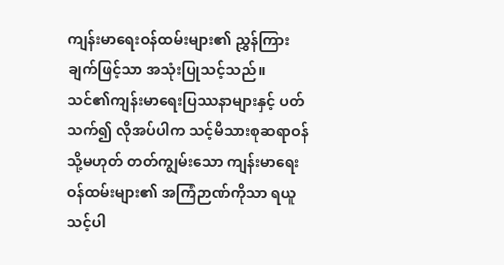ကျန်းမာရေးဝန်ထမ်းများ၏ ညွှန်ကြားချက်ဖြင့်သာ အသုံးပြုသင့်သည်။
သင်၏ကျန်းမာရေးပြဿနာများနှင့် ပတ်သက်၍ လိုအပ်ပါက သင့်မိသားစုဆရာဝန် သို့မဟုတ် တတ်ကျွမ်းသော ကျန်းမာရေးဝန်ထမ်းများ၏ အကြံဉာဏ်ကိုသာ ရယူသင့်ပါ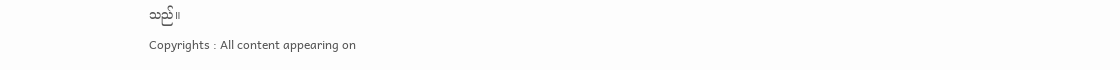သည်။
Copyrights : All content appearing on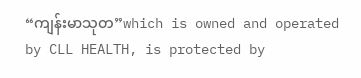“ကျန်းမာသုတ”which is owned and operated by CLL HEALTH, is protected by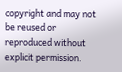copyright and may not be reused or reproduced without explicit permission.